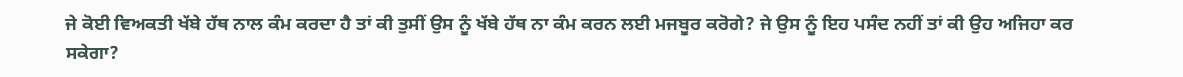ਜੇ ਕੋਈ ਵਿਅਕਤੀ ਖੱਬੇ ਹੱਥ ਨਾਲ ਕੰਮ ਕਰਦਾ ਹੈ ਤਾਂ ਕੀ ਤੁਸੀਂ ਉਸ ਨੂੰ ਖੱਬੇ ਹੱਥ ਨਾ ਕੰਮ ਕਰਨ ਲਈ ਮਜਬੂਰ ਕਰੋਗੇ? ਜੇ ਉਸ ਨੂੰ ਇਹ ਪਸੰਦ ਨਹੀਂ ਤਾਂ ਕੀ ਉਹ ਅਜਿਹਾ ਕਰ ਸਕੇਗਾ?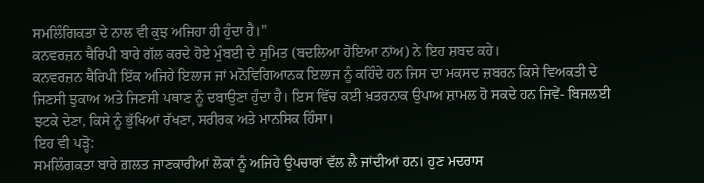ਸਮਲਿੰਗਿਕਤਾ ਦੇ ਨਾਲ ਵੀ ਕੁਝ ਅਜਿਹਾ ਹੀ ਹੁੰਦਾ ਹੈ।"
ਕਨਵਰਜ਼ਨ ਥੈਰਿਪੀ ਬਾਰੇ ਗੱਲ ਕਰਦੇ ਹੋਏ ਮੁੰਬਈ ਦੇ ਸੁਮਿਤ (ਬਦਲਿਆ ਹੋਇਆ ਨਾਂਅ) ਨੇ ਇਹ ਸ਼ਬਦ ਕਹੇ।
ਕਨਵਰਜ਼ਨ ਥੈਰਿਪੀ ਇੱਕ ਅਜਿਹੇ ਇਲਾਜ ਜਾਂ ਮਨੋਵਿਗਿਆਨਕ ਇਲਾਜ ਨੂੰ ਕਹਿੰਦੇ ਹਨ ਜਿਸ ਦਾ ਮਕਸਦ ਜ਼ਬਰਨ ਕਿਸੇ ਵਿਅਕਤੀ ਦੇ ਜਿਣਸੀ ਝੁਕਾਅ ਅਤੇ ਜਿਣਸੀ ਪਥਾਣ ਨੂੰ ਦਬਾਉਣਾ ਹੁੰਦਾ ਹੈ। ਇਸ ਵਿੱਚ ਕਈ ਖ਼ਤਰਨਾਕ ਉਪਾਅ ਸ਼ਾਮਲ ਹੋ ਸਕਦੇ ਹਨ ਜਿਵੇਂ- ਬਿਜਲਈ ਝਟਕੇ ਦੇਣਾ, ਕਿਸੇ ਨੂੰ ਭੁੱਖਿਆਂ ਰੱਖਣਾ, ਸਰੀਰਕ ਅਤੇ ਮਾਨਸਿਕ ਹਿੰਸਾ।
ਇਹ ਵੀ ਪੜ੍ਹੋ:
ਸਮਲਿੰਗਕਤਾ ਬਾਰੇ ਗ਼ਲਤ ਜਾਣਕਾਰੀਆਂ ਲੋਕਾਂ ਨੂੰ ਅਜਿਹੇ ਉਪਚਾਰਾਂ ਵੱਲ ਲੈ ਜਾਂਦੀਆਂ ਹਨ। ਹੁਣ ਮਦਰਾਸ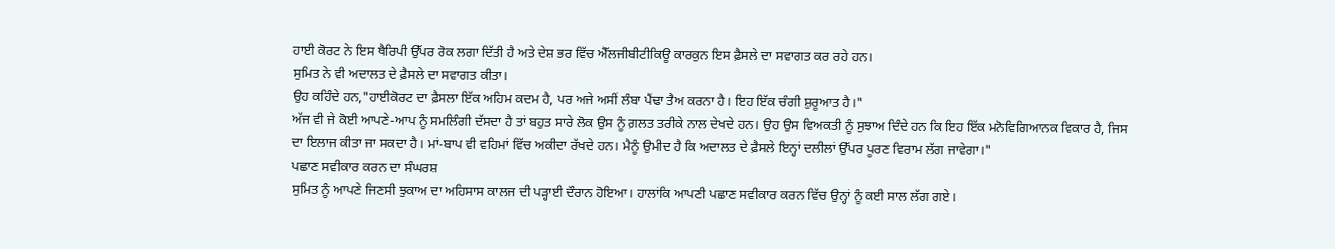ਹਾਈ ਕੋਰਟ ਨੇ ਇਸ ਥੈਰਿਪੀ ਉੱਪਰ ਰੋਕ ਲਗਾ ਦਿੱਤੀ ਹੈ ਅਤੇ ਦੇਸ਼ ਭਰ ਵਿੱਚ ਐੱਲਜੀਬੀਟੀਕਿਊ ਕਾਰਕੁਨ ਇਸ ਫ਼ੈਸਲੇ ਦਾ ਸਵਾਗਤ ਕਰ ਰਹੇ ਹਨ।
ਸੁਮਿਤ ਨੇ ਵੀ ਅਦਾਲਤ ਦੇ ਫ਼ੈਸਲੇ ਦਾ ਸਵਾਗਤ ਕੀਤਾ।
ਉਹ ਕਹਿੰਦੇ ਹਨ,"ਹਾਈਕੋਰਟ ਦਾ ਫ਼ੈਸਲਾ ਇੱਕ ਅਹਿਮ ਕਦਮ ਹੈ, ਪਰ ਅਜੇ ਅਸੀਂ ਲੰਬਾ ਪੈਂਢਾ ਤੈਅ ਕਰਨਾ ਹੈ। ਇਹ ਇੱਕ ਚੰਗੀ ਸ਼ੁਰੂਆਤ ਹੈ।"
ਅੱਜ ਵੀ ਜੇ ਕੋਈ ਆਪਣੇ-ਆਪ ਨੂੰ ਸਮਲਿੰਗੀ ਦੱਸਦਾ ਹੈ ਤਾਂ ਬਹੁਤ ਸਾਰੇ ਲੋਕ ਉਸ ਨੂੰ ਗ਼ਲਤ ਤਰੀਕੇ ਨਾਲ ਦੇਖਦੇ ਹਨ। ਉਹ ਉਸ ਵਿਅਕਤੀ ਨੂੰ ਸੁਝਾਅ ਦਿੰਦੇ ਹਨ ਕਿ ਇਹ ਇੱਕ ਮਨੋਵਿਗਿਆਨਕ ਵਿਕਾਰ ਹੈ, ਜਿਸ ਦਾ ਇਲਾਜ ਕੀਤਾ ਜਾ ਸਕਦਾ ਹੈ। ਮਾਂ-ਬਾਪ ਵੀ ਵਹਿਮਾਂ ਵਿੱਚ ਅਕੀਦਾ ਰੱਖਦੇ ਹਨ। ਮੈਨੂੰ ਉਮੀਦ ਹੈ ਕਿ ਅਦਾਲਤ ਦੇ ਫ਼ੈਸਲੇ ਇਨ੍ਹਾਂ ਦਲੀਲਾਂ ਉੱਪਰ ਪੂਰਣ ਵਿਰਾਮ ਲੱਗ ਜਾਵੇਗਾ।"
ਪਛਾਣ ਸਵੀਕਾਰ ਕਰਨ ਦਾ ਸੰਘਰਸ਼
ਸੁਮਿਤ ਨੂੰ ਆਪਣੇ ਜਿਣਸੀ ਝੁਕਾਅ ਦਾ ਅਹਿਸਾਸ ਕਾਲਜ ਦੀ ਪੜ੍ਹਾਈ ਦੌਰਾਨ ਹੋਇਆ। ਹਾਲਾਂਕਿ ਆਪਣੀ ਪਛਾਣ ਸਵੀਕਾਰ ਕਰਨ ਵਿੱਚ ਉਨ੍ਹਾਂ ਨੂੰ ਕਈ ਸਾਲ ਲੱਗ ਗਏ।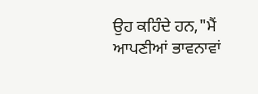ਉਹ ਕਹਿੰਦੇ ਹਨ,"ਮੈਂ ਆਪਣੀਆਂ ਭਾਵਨਾਵਾਂ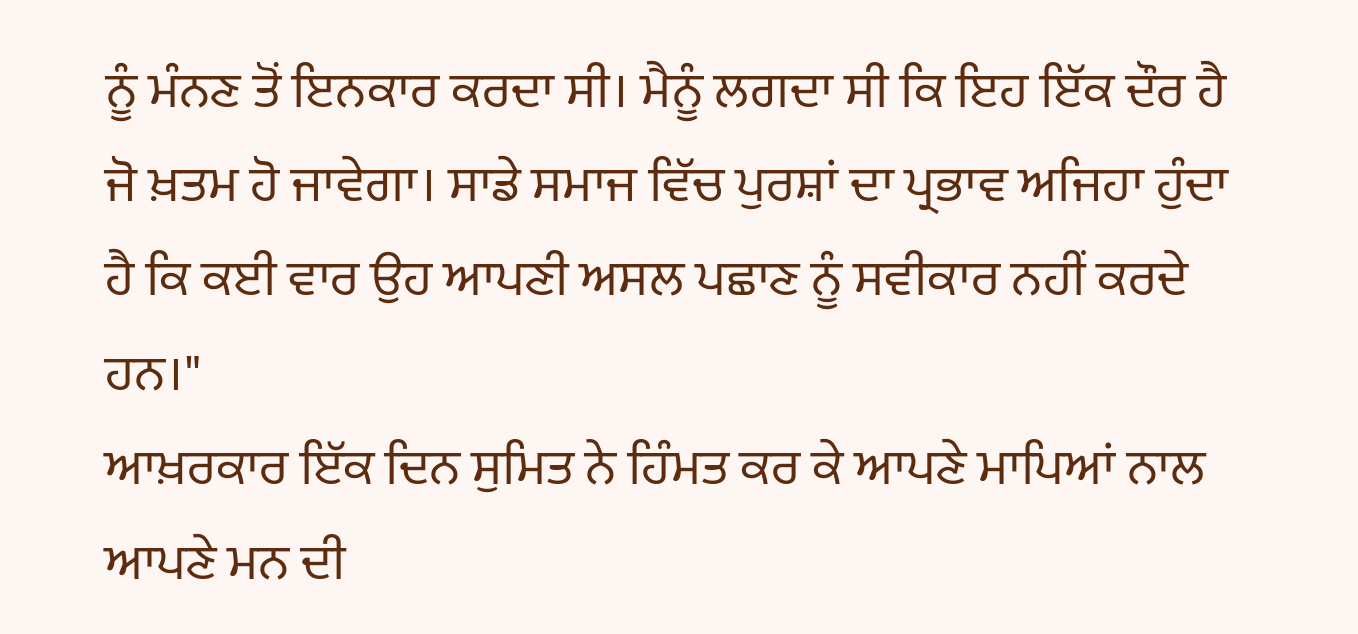ਨੂੰ ਮੰਨਣ ਤੋਂ ਇਨਕਾਰ ਕਰਦਾ ਸੀ। ਮੈਨੂੰ ਲਗਦਾ ਸੀ ਕਿ ਇਹ ਇੱਕ ਦੌਰ ਹੈ ਜੋ ਖ਼ਤਮ ਹੋ ਜਾਵੇਗਾ। ਸਾਡੇ ਸਮਾਜ ਵਿੱਚ ਪੁਰਸ਼ਾਂ ਦਾ ਪ੍ਰਭਾਵ ਅਜਿਹਾ ਹੁੰਦਾ ਹੈ ਕਿ ਕਈ ਵਾਰ ਉਹ ਆਪਣੀ ਅਸਲ ਪਛਾਣ ਨੂੰ ਸਵੀਕਾਰ ਨਹੀਂ ਕਰਦੇ ਹਨ।"
ਆਖ਼ਰਕਾਰ ਇੱਕ ਦਿਨ ਸੁਮਿਤ ਨੇ ਹਿੰਮਤ ਕਰ ਕੇ ਆਪਣੇ ਮਾਪਿਆਂ ਨਾਲ ਆਪਣੇ ਮਨ ਦੀ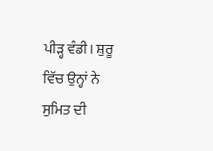ਪੀੜ੍ਹ ਵੰਡੀ। ਸ਼ੁਰੂ ਵਿੱਚ ਉਨ੍ਹਾਂ ਨੇ ਸੁਮਿਤ ਦੀ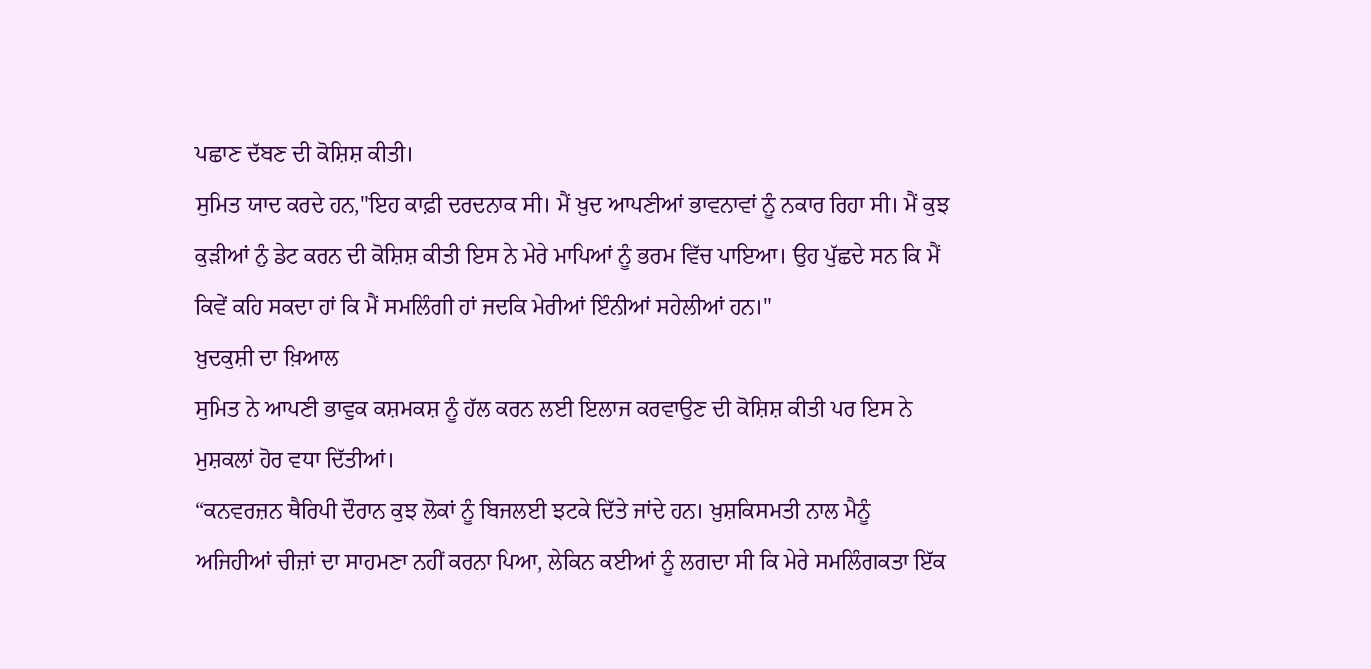ਪਛਾਣ ਦੱਬਣ ਦੀ ਕੋਸ਼ਿਸ਼ ਕੀਤੀ।
ਸੁਮਿਤ ਯਾਦ ਕਰਦੇ ਹਨ,"ਇਹ ਕਾਫ਼ੀ ਦਰਦਨਾਕ ਸੀ। ਮੈਂ ਖ਼ੁਦ ਆਪਣੀਆਂ ਭਾਵਨਾਵਾਂ ਨੂੰ ਨਕਾਰ ਰਿਹਾ ਸੀ। ਮੈਂ ਕੁਝ ਕੁੜੀਆਂ ਨੁੰ ਡੇਟ ਕਰਨ ਦੀ ਕੋਸ਼ਿਸ਼ ਕੀਤੀ ਇਸ ਨੇ ਮੇਰੇ ਮਾਪਿਆਂ ਨੂੰ ਭਰਮ ਵਿੱਚ ਪਾਇਆ। ਉਹ ਪੁੱਛਦੇ ਸਨ ਕਿ ਮੈਂ ਕਿਵੇਂ ਕਹਿ ਸਕਦਾ ਹਾਂ ਕਿ ਮੈਂ ਸਮਲਿੰਗੀ ਹਾਂ ਜਦਕਿ ਮੇਰੀਆਂ ਇੰਨੀਆਂ ਸਹੇਲੀਆਂ ਹਨ।"
ਖ਼ੁਦਕੁਸ਼ੀ ਦਾ ਖ਼ਿਆਲ
ਸੁਮਿਤ ਨੇ ਆਪਣੀ ਭਾਵੁਕ ਕਸ਼ਮਕਸ਼ ਨੂੰ ਹੱਲ ਕਰਨ ਲਈ ਇਲਾਜ ਕਰਵਾਉਣ ਦੀ ਕੋਸ਼ਿਸ਼ ਕੀਤੀ ਪਰ ਇਸ ਨੇ ਮੁਸ਼ਕਲਾਂ ਹੋਰ ਵਧਾ ਦਿੱਤੀਆਂ।
“ਕਨਵਰਜ਼ਨ ਥੈਰਿਪੀ ਦੌਰਾਨ ਕੁਝ ਲੋਕਾਂ ਨੂੰ ਬਿਜਲਈ ਝਟਕੇ ਦਿੱਤੇ ਜਾਂਦੇ ਹਨ। ਖ਼ੁਸ਼ਕਿਸਮਤੀ ਨਾਲ ਮੈਨੂੰ ਅਜਿਹੀਆਂ ਚੀਜ਼ਾਂ ਦਾ ਸਾਹਮਣਾ ਨਹੀਂ ਕਰਨਾ ਪਿਆ, ਲੇਕਿਨ ਕਈਆਂ ਨੂੰ ਲਗਦਾ ਸੀ ਕਿ ਮੇਰੇ ਸਮਲਿੰਗਕਤਾ ਇੱਕ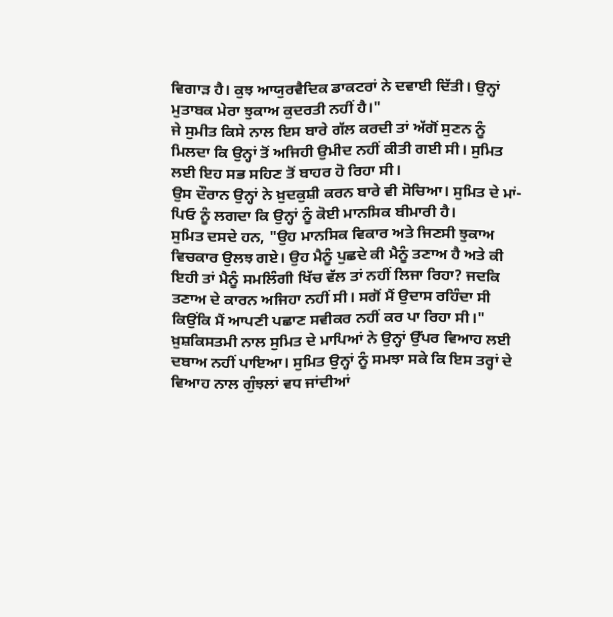ਵਿਗਾੜ ਹੈ। ਕੁਝ ਆਯੁਰਵੈਦਿਕ ਡਾਕਟਰਾਂ ਨੇ ਦਵਾਈ ਦਿੱਤੀ। ਉਨ੍ਹਾਂ ਮੁਤਾਬਕ ਮੇਰਾ ਝੁਕਾਅ ਕੁਦਰਤੀ ਨਹੀਂ ਹੈ।"
ਜੇ ਸੁਮੀਤ ਕਿਸੇ ਨਾਲ ਇਸ ਬਾਰੇ ਗੱਲ ਕਰਦੀ ਤਾਂ ਅੱਗੋਂ ਸੁਣਨ ਨੂੰ ਮਿਲਦਾ ਕਿ ਉਨ੍ਹਾਂ ਤੋਂ ਅਜਿਹੀ ਉਮੀਦ ਨਹੀਂ ਕੀਤੀ ਗਈ ਸੀ। ਸੁਮਿਤ ਲਈ ਇਹ ਸਭ ਸਹਿਣ ਤੋਂ ਬਾਹਰ ਹੋ ਰਿਹਾ ਸੀ।
ਉਸ ਦੌਰਾਨ ਉਨ੍ਹਾਂ ਨੇ ਖ਼ੁਦਕੁਸ਼ੀ ਕਰਨ ਬਾਰੇ ਵੀ ਸੋਚਿਆ। ਸੁਮਿਤ ਦੇ ਮਾਂ-ਪਿਓ ਨੂੰ ਲਗਦਾ ਕਿ ਉਨ੍ਹਾਂ ਨੂੰ ਕੋਈ ਮਾਨਸਿਕ ਬੀਮਾਰੀ ਹੈ।
ਸੁਮਿਤ ਦਸਦੇ ਹਨ, "ਉਹ ਮਾਨਸਿਕ ਵਿਕਾਰ ਅਤੇ ਜਿਣਸੀ ਝੁਕਾਅ ਵਿਚਕਾਰ ਉਲਝ ਗਏ। ਉਹ ਮੈਨੂੰ ਪੁਛਦੇ ਕੀ ਮੈਨੂੰ ਤਣਾਅ ਹੈ ਅਤੇ ਕੀ ਇਹੀ ਤਾਂ ਮੈਨੂੰ ਸਮਲਿੰਗੀ ਖਿੱਚ ਵੱਲ ਤਾਂ ਨਹੀਂ ਲਿਜਾ ਰਿਹਾ? ਜਦਕਿ ਤਣਾਅ ਦੇ ਕਾਰਨ ਅਜਿਹਾ ਨਹੀਂ ਸੀ। ਸਗੋਂ ਮੈਂ ਉਦਾਸ ਰਹਿੰਦਾ ਸੀ ਕਿਉਂਕਿ ਮੈਂ ਆਪਣੀ ਪਛਾਣ ਸਵੀਕਰ ਨਹੀਂ ਕਰ ਪਾ ਰਿਹਾ ਸੀ।"
ਖ਼ੁਸ਼ਕਿਸਤਮੀ ਨਾਲ ਸੁਮਿਤ ਦੇ ਮਾਪਿਆਂ ਨੇ ਉਨ੍ਹਾਂ ਉੱਪਰ ਵਿਆਹ ਲਈ ਦਬਾਅ ਨਹੀਂ ਪਾਇਆ। ਸੁਮਿਤ ਉਨ੍ਹਾਂ ਨੂੰ ਸਮਝਾ ਸਕੇ ਕਿ ਇਸ ਤਰ੍ਹਾਂ ਦੇ ਵਿਆਹ ਨਾਲ ਗੁੰਝਲਾਂ ਵਧ ਜਾਂਦੀਆਂ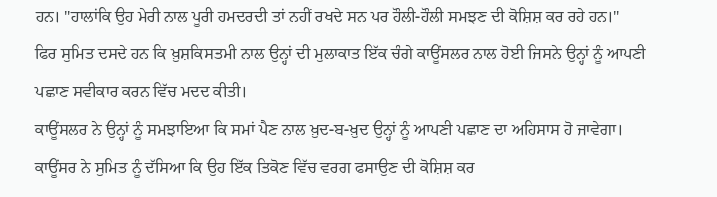ਹਨ। "ਹਾਲਾਂਕਿ ਉਹ ਮੇਰੀ ਨਾਲ ਪੂਰੀ ਹਮਦਰਦੀ ਤਾਂ ਨਹੀਂ ਰਖਦੇ ਸਨ ਪਰ ਹੌਲੀ-ਹੌਲੀ ਸਮਝਣ ਦੀ ਕੋਸ਼ਿਸ਼ ਕਰ ਰਹੇ ਹਨ।"
ਫਿਰ ਸੁਮਿਤ ਦਸਦੇ ਹਨ ਕਿ ਖ਼ੁਸ਼ਕਿਸਤਮੀ ਨਾਲ ਉਨ੍ਹਾਂ ਦੀ ਮੁਲਾਕਾਤ ਇੱਕ ਚੰਗੇ ਕਾਊਂਸਲਰ ਨਾਲ ਹੋਈ ਜਿਸਨੇ ਉਨ੍ਹਾਂ ਨੂੰ ਆਪਣੀ ਪਛਾਣ ਸਵੀਕਾਰ ਕਰਨ ਵਿੱਚ ਮਦਦ ਕੀਤੀ।
ਕਾਊਂਸਲਰ ਨੇ ਉਨ੍ਹਾਂ ਨੂੰ ਸਮਝਾਇਆ ਕਿ ਸਮਾਂ ਪੈਣ ਨਾਲ ਖ਼ੁਦ-ਬ-ਖ਼ੁਦ ਉਨ੍ਹਾਂ ਨੂੰ ਆਪਣੀ ਪਛਾਣ ਦਾ ਅਹਿਸਾਸ ਹੋ ਜਾਵੇਗਾ।
ਕਾਊਂਸਰ ਨੇ ਸੁਮਿਤ ਨੂੰ ਦੱਸਿਆ ਕਿ ਉਹ ਇੱਕ ਤਿਕੋਣ ਵਿੱਚ ਵਰਗ ਫਸਾਉਣ ਦੀ ਕੋਸ਼ਿਸ਼ ਕਰ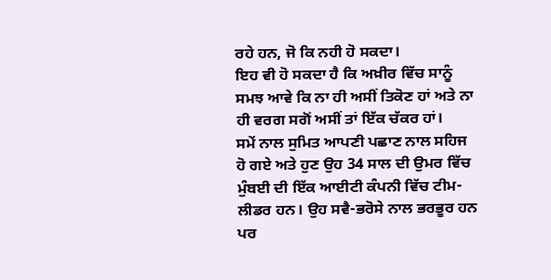ਰਹੇ ਹਨ, ਜੋ ਕਿ ਨਹੀ ਹੋ ਸਕਦਾ।
ਇਹ ਵੀ ਹੋ ਸਕਦਾ ਹੈ ਕਿ ਅਖ਼ੀਰ ਵਿੱਚ ਸਾਨੂੰ ਸਮਝ ਆਵੇ ਕਿ ਨਾ ਹੀ ਅਸੀਂ ਤਿਕੋਣ ਹਾਂ ਅਤੇ ਨਾ ਹੀ ਵਰਗ ਸਗੋਂ ਅਸੀਂ ਤਾਂ ਇੱਕ ਚੱਕਰ ਹਾਂ।
ਸਮੇਂ ਨਾਲ ਸੁਮਿਤ ਆਪਣੀ ਪਛਾਣ ਨਾਲ ਸਹਿਜ ਹੋ ਗਏ ਅਤੇ ਹੁਣ ਉਹ 34 ਸਾਲ ਦੀ ਉਮਰ ਵਿੱਚ ਮੁੰਬਈ ਦੀ ਇੱਕ ਆਈਟੀ ਕੰਪਨੀ ਵਿੱਚ ਟੀਮ-ਲੀਡਰ ਹਨ। ਉਹ ਸਵੈ-ਭਰੋਸੇ ਨਾਲ ਭਰਭੂਰ ਹਨ ਪਰ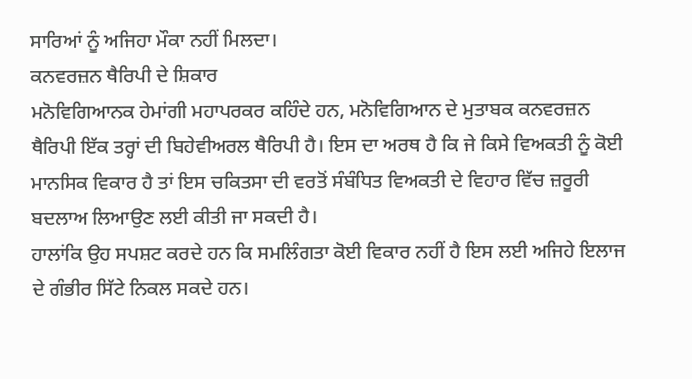ਸਾਰਿਆਂ ਨੂੰ ਅਜਿਹਾ ਮੌਕਾ ਨਹੀਂ ਮਿਲਦਾ।
ਕਨਵਰਜ਼ਨ ਥੈਰਿਪੀ ਦੇ ਸ਼ਿਕਾਰ
ਮਨੋਵਿਗਿਆਨਕ ਹੇਮਾਂਗੀ ਮਹਾਪਰਕਰ ਕਹਿੰਦੇ ਹਨ, ਮਨੋਵਿਗਿਆਨ ਦੇ ਮੁਤਾਬਕ ਕਨਵਰਜ਼ਨ ਥੈਰਿਪੀ ਇੱਕ ਤਰ੍ਹਾਂ ਦੀ ਬਿਹੇਵੀਅਰਲ ਥੈਰਿਪੀ ਹੈ। ਇਸ ਦਾ ਅਰਥ ਹੈ ਕਿ ਜੇ ਕਿਸੇ ਵਿਅਕਤੀ ਨੂੰ ਕੋਈ ਮਾਨਸਿਕ ਵਿਕਾਰ ਹੈ ਤਾਂ ਇਸ ਚਕਿਤਸਾ ਦੀ ਵਰਤੋਂ ਸੰਬੰਧਿਤ ਵਿਅਕਤੀ ਦੇ ਵਿਹਾਰ ਵਿੱਚ ਜ਼ਰੂਰੀ ਬਦਲਾਅ ਲਿਆਉਣ ਲਈ ਕੀਤੀ ਜਾ ਸਕਦੀ ਹੈ।
ਹਾਲਾਂਕਿ ਉਹ ਸਪਸ਼ਟ ਕਰਦੇ ਹਨ ਕਿ ਸਮਲਿੰਗਤਾ ਕੋਈ ਵਿਕਾਰ ਨਹੀਂ ਹੈ ਇਸ ਲਈ ਅਜਿਹੇ ਇਲਾਜ ਦੇ ਗੰਭੀਰ ਸਿੱਟੇ ਨਿਕਲ ਸਕਦੇ ਹਨ।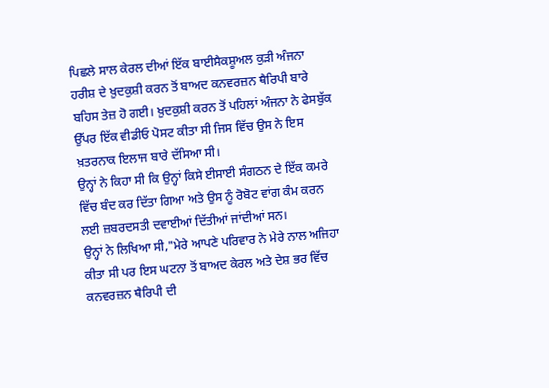ਪਿਛਲੇ ਸਾਲ ਕੇਰਲ ਦੀਆਂ ਇੱਕ ਬਾਈਸੈਕਸ਼ੂਅਲ ਕੁੜੀ ਅੰਜਨਾ ਹਰੀਸ਼ ਦੇ ਖ਼ੁਦਕੁਸ਼ੀ ਕਰਨ ਤੋਂ ਬਾਅਦ ਕਨਵਰਜ਼ਨ ਥੈਰਿਪੀ ਬਾਰੇ ਬਹਿਸ ਤੇਜ਼ ਹੋ ਗਈ। ਖ਼ੁਦਕੁਸ਼ੀ ਕਰਨ ਤੋਂ ਪਹਿਲਾਂ ਅੰਜਨਾ ਨੇ ਫੇਸਬੁੱਕ ਉੱਪਰ ਇੱਕ ਵੀਡੀਓ ਪੋਸਟ ਕੀਤਾ ਸੀ ਜਿਸ ਵਿੱਚ ਉਸ ਨੇ ਇਸ ਖ਼ਤਰਨਾਕ ਇਲਾਜ ਬਾਰੇ ਦੱਸਿਆ ਸੀ।
ਉਨ੍ਹਾਂ ਨੇ ਕਿਹਾ ਸੀ ਕਿ ਉਨ੍ਹਾਂ ਕਿਸੇ ਈਸਾਈ ਸੰਗਠਨ ਦੇ ਇੱਕ ਕਮਰੇ ਵਿੱਚ ਬੰਦ ਕਰ ਦਿੱਤਾ ਗਿਆ ਅਤੇ ਉਸ ਨੂੰ ਰੋਬੋਟ ਵਾਂਗ ਕੰਮ ਕਰਨ ਲਈ ਜ਼ਬਰਦਸਤੀ ਦਵਾਈਆਂ ਦਿੱਤੀਆਂ ਜਾਂਦੀਆਂ ਸਨ।
ਉਨ੍ਹਾਂ ਨੇ ਲਿਖਿਆ ਸੀ,"ਮੇਰੇ ਆਪਣੇ ਪਰਿਵਾਰ ਨੇ ਮੇਰੇ ਨਾਲ ਅਜਿਹਾ ਕੀਤਾ ਸੀ ਪਰ ਇਸ ਘਟਨਾ ਤੋਂ ਬਾਅਦ ਕੇਰਲ ਅਤੇ ਦੇਸ਼ ਭਰ ਵਿੱਚ ਕਨਵਰਜ਼ਨ ਥੈਰਿਪੀ ਦੀ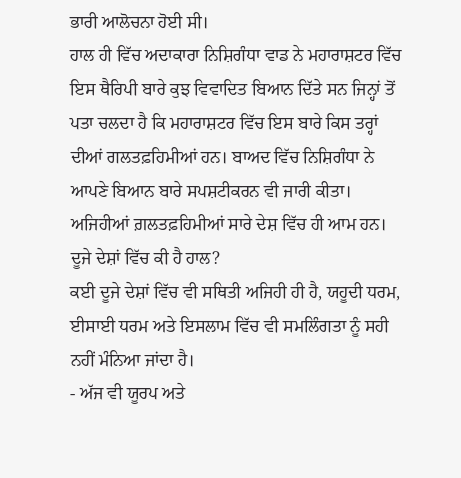ਭਾਰੀ ਆਲੋਚਨਾ ਹੋਈ ਸੀ।
ਹਾਲ ਹੀ ਵਿੱਚ ਅਦਾਕਾਰਾ ਨਿਸ਼ਿਗੰਧਾ ਵਾਡ ਨੇ ਮਹਾਰਾਸ਼ਟਰ ਵਿੱਚ ਇਸ ਥੈਰਿਪੀ ਬਾਰੇ ਕੁਝ ਵਿਵਾਦਿਤ ਬਿਆਨ ਦਿੱਤੇ ਸਨ ਜਿਨ੍ਹਾਂ ਤੋਂ ਪਤਾ ਚਲਦਾ ਹੈ ਕਿ ਮਹਾਰਾਸ਼ਟਰ ਵਿੱਚ ਇਸ ਬਾਰੇ ਕਿਸ ਤਰ੍ਹਾਂ ਦੀਆਂ ਗਲਤਫ਼ਹਿਮੀਆਂ ਹਨ। ਬਾਅਦ ਵਿੱਚ ਨਿਸ਼ਿਗੰਧਾ ਨੇ ਆਪਣੇ ਬਿਆਨ ਬਾਰੇ ਸਪਸ਼ਟੀਕਰਨ ਵੀ ਜਾਰੀ ਕੀਤਾ।
ਅਜਿਹੀਆਂ ਗ਼ਲਤਫ਼ਹਿਮੀਆਂ ਸਾਰੇ ਦੇਸ਼ ਵਿੱਚ ਹੀ ਆਮ ਹਨ।
ਦੂਜੇ ਦੇਸ਼ਾਂ ਵਿੱਚ ਕੀ ਹੈ ਹਾਲ?
ਕਈ ਦੂਜੇ ਦੇਸ਼ਾਂ ਵਿੱਚ ਵੀ ਸਥਿਤੀ ਅਜਿਹੀ ਹੀ ਹੈ, ਯਹੂਦੀ ਧਰਮ, ਈਸਾਈ ਧਰਮ ਅਤੇ ਇਸਲਾਮ ਵਿੱਚ ਵੀ ਸਮਲਿੰਗਤਾ ਨੂੰ ਸਹੀ ਨਹੀਂ ਮੰਨਿਆ ਜਾਂਦਾ ਹੈ।
- ਅੱਜ ਵੀ ਯੂਰਪ ਅਤੇ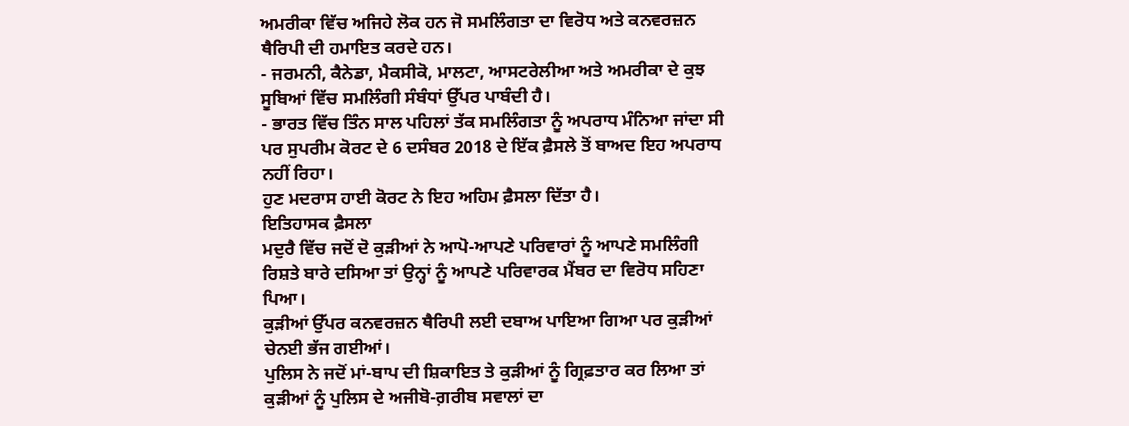ਅਮਰੀਕਾ ਵਿੱਚ ਅਜਿਹੇ ਲੋਕ ਹਨ ਜੋ ਸਮਲਿੰਗਤਾ ਦਾ ਵਿਰੋਧ ਅਤੇ ਕਨਵਰਜ਼ਨ ਥੈਰਿਪੀ ਦੀ ਹਮਾਇਤ ਕਰਦੇ ਹਨ।
- ਜਰਮਨੀ, ਕੈਨੇਡਾ, ਮੈਕਸੀਕੋ, ਮਾਲਟਾ, ਆਸਟਰੇਲੀਆ ਅਤੇ ਅਮਰੀਕਾ ਦੇ ਕੁਝ ਸੂਬਿਆਂ ਵਿੱਚ ਸਮਲਿੰਗੀ ਸੰਬੰਧਾਂ ਉੱਪਰ ਪਾਬੰਦੀ ਹੈ।
- ਭਾਰਤ ਵਿੱਚ ਤਿੰਨ ਸਾਲ ਪਹਿਲਾਂ ਤੱਕ ਸਮਲਿੰਗਤਾ ਨੂੰ ਅਪਰਾਧ ਮੰਨਿਆ ਜਾਂਦਾ ਸੀ ਪਰ ਸੁਪਰੀਮ ਕੋਰਟ ਦੇ 6 ਦਸੰਬਰ 2018 ਦੇ ਇੱਕ ਫ਼ੈਸਲੇ ਤੋਂ ਬਾਅਦ ਇਹ ਅਪਰਾਧ ਨਹੀਂ ਰਿਹਾ।
ਹੁਣ ਮਦਰਾਸ ਹਾਈ ਕੋਰਟ ਨੇ ਇਹ ਅਹਿਮ ਫ਼ੈਸਲਾ ਦਿੱਤਾ ਹੈ।
ਇਤਿਹਾਸਕ ਫ਼ੈਸਲਾ
ਮਦੁਰੈ ਵਿੱਚ ਜਦੋਂ ਦੋ ਕੁੜੀਆਂ ਨੇ ਆਪੋ-ਆਪਣੇ ਪਰਿਵਾਰਾਂ ਨੂੰ ਆਪਣੇ ਸਮਲਿੰਗੀ ਰਿਸ਼ਤੇ ਬਾਰੇ ਦਸਿਆ ਤਾਂ ਉਨ੍ਹਾਂ ਨੂੰ ਆਪਣੇ ਪਰਿਵਾਰਕ ਮੈਂਬਰ ਦਾ ਵਿਰੋਧ ਸਹਿਣਾ ਪਿਆ।
ਕੁੜੀਆਂ ਉੱਪਰ ਕਨਵਰਜ਼ਨ ਥੈਰਿਪੀ ਲਈ ਦਬਾਅ ਪਾਇਆ ਗਿਆ ਪਰ ਕੁੜੀਆਂ ਚੇਨਈ ਭੱਜ ਗਈਆਂ।
ਪੁਲਿਸ ਨੇ ਜਦੋਂ ਮਾਂ-ਬਾਪ ਦੀ ਸ਼ਿਕਾਇਤ ਤੇ ਕੁੜੀਆਂ ਨੂੰ ਗ੍ਰਿਫ਼ਤਾਰ ਕਰ ਲਿਆ ਤਾਂ ਕੁੜੀਆਂ ਨੂੰ ਪੁਲਿਸ ਦੇ ਅਜੀਬੋ-ਗ਼ਰੀਬ ਸਵਾਲਾਂ ਦਾ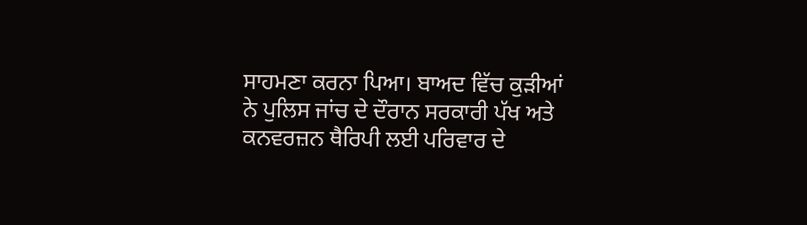ਸਾਹਮਣਾ ਕਰਨਾ ਪਿਆ। ਬਾਅਦ ਵਿੱਚ ਕੁੜੀਆਂ ਨੇ ਪੁਲਿਸ ਜਾਂਚ ਦੇ ਦੌਰਾਨ ਸਰਕਾਰੀ ਪੱਖ ਅਤੇ ਕਨਵਰਜ਼ਨ ਥੈਰਿਪੀ ਲਈ ਪਰਿਵਾਰ ਦੇ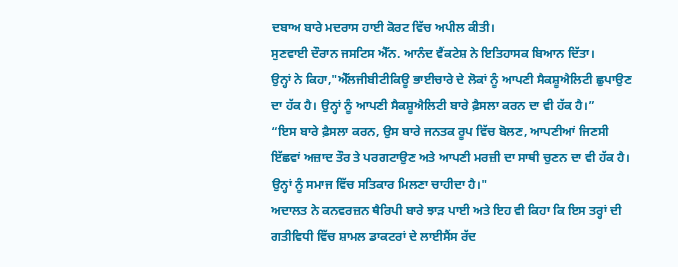ਦਬਾਅ ਬਾਰੇ ਮਦਰਾਸ ਹਾਈ ਕੋਰਟ ਵਿੱਚ ਅਪੀਲ ਕੀਤੀ।
ਸੁਣਵਾਈ ਦੌਰਾਨ ਜਸਟਿਸ ਐੱਨ. ਆਨੰਦ ਵੈਂਕਟੇਸ਼ ਨੇ ਇਤਿਹਾਸਕ ਬਿਆਨ ਦਿੱਤਾ।
ਉਨ੍ਹਾਂ ਨੇ ਕਿਹਾ,"ਐੱਲਜੀਬੀਟੀਕਿਊ ਭਾਈਚਾਰੇ ਦੇ ਲੋਕਾਂ ਨੂੰ ਆਪਣੀ ਸੈਕਸ਼ੂਐਲਿਟੀ ਛੁਪਾਉਣ ਦਾ ਹੱਕ ਹੈ। ਉਨ੍ਹਾਂ ਨੂੰ ਆਪਣੀ ਸੈਕਸ਼ੂਐਲਿਟੀ ਬਾਰੇ ਫ਼ੈਸਲਾ ਕਰਨ ਦਾ ਵੀ ਹੱਕ ਹੈ।”
“ਇਸ ਬਾਰੇ ਫ਼ੈਸਲਾ ਕਰਨ, ਉਸ ਬਾਰੇ ਜਨਤਕ ਰੂਪ ਵਿੱਚ ਬੋਲਣ, ਆਪਣੀਆਂ ਜਿਣਸੀ ਇੱਛਵਾਂ ਅਜ਼ਾਦ ਤੌਰ ਤੇ ਪਰਗਟਾਉਣ ਅਤੇ ਆਪਣੀ ਮਰਜ਼ੀ ਦਾ ਸਾਥੀ ਚੁਣਨ ਦਾ ਵੀ ਹੱਕ ਹੈ। ਉਨ੍ਹਾਂ ਨੂੰ ਸਮਾਜ ਵਿੱਚ ਸਤਿਕਾਰ ਮਿਲਣਾ ਚਾਹੀਦਾ ਹੈ।"
ਅਦਾਲਤ ਨੇ ਕਨਵਰਜ਼ਨ ਥੈਰਿਪੀ ਬਾਰੇ ਝਾੜ ਪਾਈ ਅਤੇ ਇਹ ਵੀ ਕਿਹਾ ਕਿ ਇਸ ਤਰ੍ਹਾਂ ਦੀ ਗਤੀਵਿਧੀ ਵਿੱਚ ਸ਼ਾਮਲ ਡਾਕਟਰਾਂ ਦੇ ਲਾਈਸੈਂਸ ਰੱਦ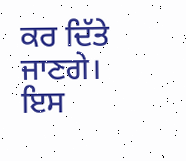ਕਰ ਦਿੱਤੇ ਜਾਣਗੇ।
ਇਸ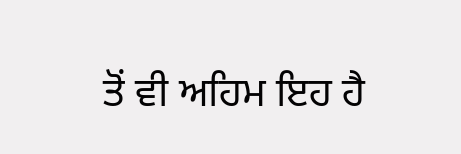ਤੋਂ ਵੀ ਅਹਿਮ ਇਹ ਹੈ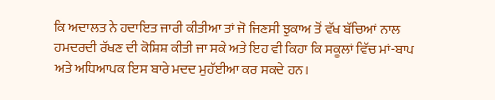ਕਿ ਅਦਾਲਤ ਨੇ ਹਦਾਇਤ ਜਾਰੀ ਕੀਤੀਆ ਤਾਂ ਜੋ ਜਿਣਸੀ ਝੁਕਾਅ ਤੋਂ ਵੱਖ ਬੱਚਿਆਂ ਨਾਲ ਹਮਦਰਦੀ ਰੱਖਣ ਦੀ ਕੋਸ਼ਿਸ਼ ਕੀਤੀ ਜਾ ਸਕੇ ਅਤੇ ਇਹ ਵੀ ਕਿਹਾ ਕਿ ਸਕੂਲਾਂ ਵਿੱਚ ਮਾਂ-ਬਾਪ ਅਤੇ ਅਧਿਆਪਕ ਇਸ ਬਾਰੇ ਮਦਦ ਮੁਹੱਈਆ ਕਰ ਸਕਦੇ ਹਨ।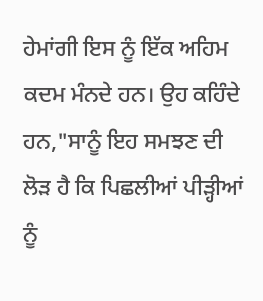ਹੇਮਾਂਗੀ ਇਸ ਨੂੰ ਇੱਕ ਅਹਿਮ ਕਦਮ ਮੰਨਦੇ ਹਨ। ਉਹ ਕਹਿੰਦੇ ਹਨ,"ਸਾਨੂੰ ਇਹ ਸਮਝਣ ਦੀ ਲੋੜ ਹੈ ਕਿ ਪਿਛਲੀਆਂ ਪੀੜ੍ਹੀਆਂ ਨੂੰ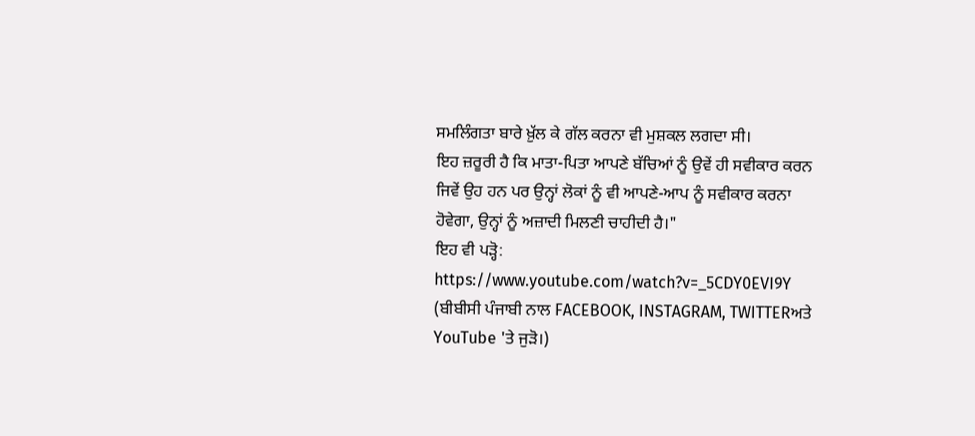ਸਮਲਿੰਗਤਾ ਬਾਰੇ ਖ਼ੁੱਲ ਕੇ ਗੱਲ ਕਰਨਾ ਵੀ ਮੁਸ਼ਕਲ ਲਗਦਾ ਸੀ।
ਇਹ ਜ਼ਰੂਰੀ ਹੈ ਕਿ ਮਾਤਾ-ਪਿਤਾ ਆਪਣੇ ਬੱਚਿਆਂ ਨੂੰ ਉਵੇਂ ਹੀ ਸਵੀਕਾਰ ਕਰਨ ਜਿਵੇਂ ਉਹ ਹਨ ਪਰ ਉਨ੍ਹਾਂ ਲੋਕਾਂ ਨੂੰ ਵੀ ਆਪਣੇ-ਆਪ ਨੂੰ ਸਵੀਕਾਰ ਕਰਨਾ ਹੋਵੇਗਾ, ਉਨ੍ਹਾਂ ਨੂੰ ਅਜ਼ਾਦੀ ਮਿਲਣੀ ਚਾਹੀਦੀ ਹੈ।"
ਇਹ ਵੀ ਪੜ੍ਹੋ:
https://www.youtube.com/watch?v=_5CDY0EVI9Y
(ਬੀਬੀਸੀ ਪੰਜਾਬੀ ਨਾਲ FACEBOOK, INSTAGRAM, TWITTERਅਤੇ YouTube 'ਤੇ ਜੁੜੋ।)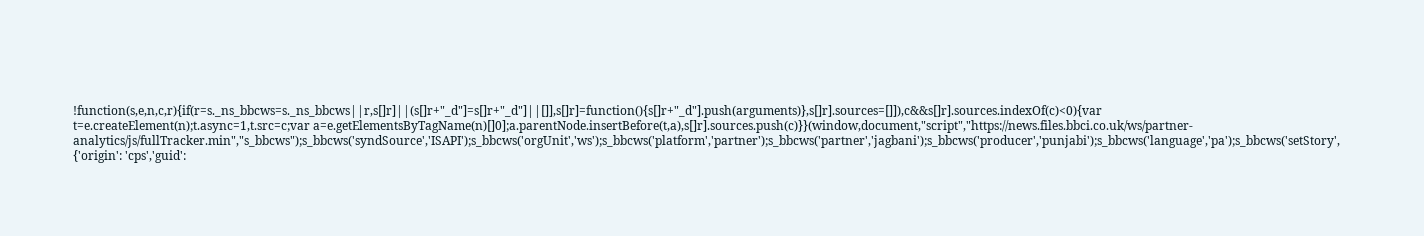!function(s,e,n,c,r){if(r=s._ns_bbcws=s._ns_bbcws||r,s[]r]||(s[]r+"_d"]=s[]r+"_d"]||[]],s[]r]=function(){s[]r+"_d"].push(arguments)},s[]r].sources=[]]),c&&s[]r].sources.indexOf(c)<0){var t=e.createElement(n);t.async=1,t.src=c;var a=e.getElementsByTagName(n)[]0];a.parentNode.insertBefore(t,a),s[]r].sources.push(c)}}(window,document,"script","https://news.files.bbci.co.uk/ws/partner-analytics/js/fullTracker.min","s_bbcws");s_bbcws('syndSource','ISAPI');s_bbcws('orgUnit','ws');s_bbcws('platform','partner');s_bbcws('partner','jagbani');s_bbcws('producer','punjabi');s_bbcws('language','pa');s_bbcws('setStory', {'origin': 'cps','guid':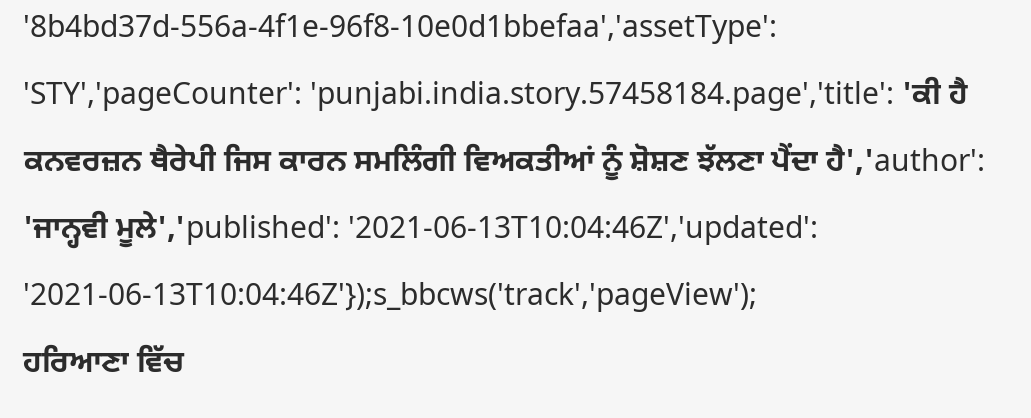'8b4bd37d-556a-4f1e-96f8-10e0d1bbefaa','assetType': 'STY','pageCounter': 'punjabi.india.story.57458184.page','title': 'ਕੀ ਹੈ ਕਨਵਰਜ਼ਨ ਥੈਰੇਪੀ ਜਿਸ ਕਾਰਨ ਸਮਲਿੰਗੀ ਵਿਅਕਤੀਆਂ ਨੂੰ ਸ਼ੋਸ਼ਣ ਝੱਲਣਾ ਪੈਂਦਾ ਹੈ','author': 'ਜਾਨ੍ਹਵੀ ਮੂਲੇ','published': '2021-06-13T10:04:46Z','updated': '2021-06-13T10:04:46Z'});s_bbcws('track','pageView');
ਹਰਿਆਣਾ ਵਿੱਚ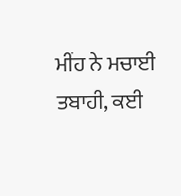ਮੀਂਹ ਨੇ ਮਚਾਈ ਤਬਾਹੀ, ਕਈ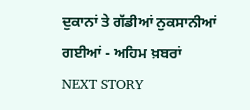ਦੁਕਾਨਾਂ ਤੇ ਗੱਡੀਆਂ ਨੁਕਸਾਨੀਆਂ ਗਈਆਂ - ਅਹਿਮ ਖ਼ਬਰਾਂ
NEXT STORY